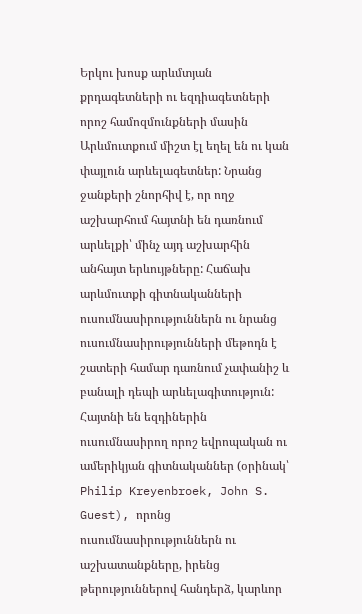Երկու խոսք արևմտյան քրդագետների ու եզդիագետների որոշ համոզմունքների մասին
Արևմուտքում միշտ էլ եղել են ու կան փայլուն արևելագետներ: Նրանց ջանքերի շնորհիվ է, որ ողջ աշխարհում հայտնի են դառնում արևելքի՝ մինչ այդ աշխարհին անհայտ երևույթները: Հաճախ արևմուտքի գիտնականների ուսումնասիրություններն ու նրանց ուսումնասիրությունների մեթոդն է շատերի համար դառնում չափանիշ և բանալի դեպի արևելագիտություն: Հայտնի են եզդիներին ուսումնասիրող որոշ եվրոպական ու ամերիկյան գիտնականներ (օրինակ՝ Philip Kreyenbroek, John S. Guest), որոնց ուսումնասիրություններն ու աշխատանքները, իրենց թերություններով հանդերձ, կարևոր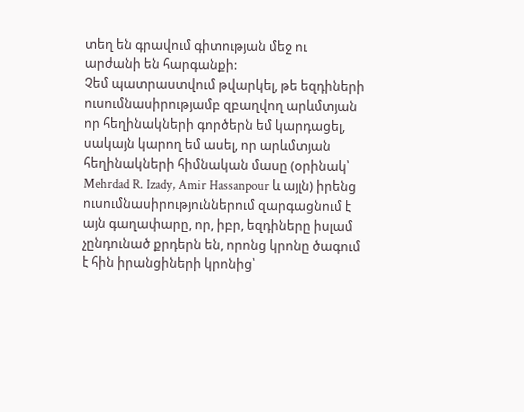տեղ են գրավում գիտության մեջ ու արժանի են հարգանքի:
Չեմ պատրաստվում թվարկել, թե եզդիների ուսումնասիրությամբ զբաղվող արևմտյան որ հեղինակների գործերն եմ կարդացել, սակայն կարող եմ ասել, որ արևմտյան հեղինակների հիմնական մասը (օրինակ՝ Mehrdad R. Izady, Amir Hassanpour և այլն) իրենց ուսումնասիրություններում զարգացնում է այն գաղափարը, որ, իբր, եզդիները իսլամ չընդունած քրդերն են, որոնց կրոնը ծագում է հին իրանցիների կրոնից՝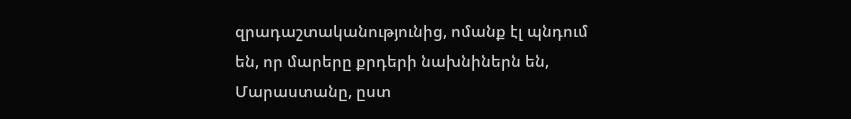զրադաշտականությունից, ոմանք էլ պնդում են, որ մարերը քրդերի նախնիներն են, Մարաստանը, ըստ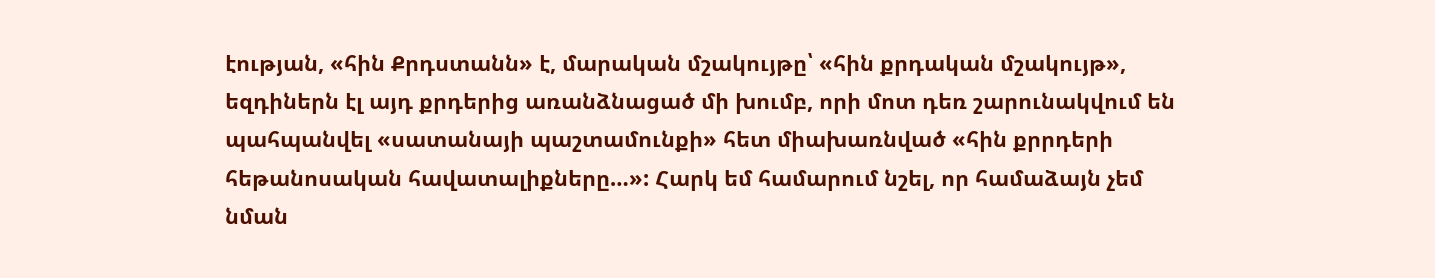էության, «հին Քրդստանն» է, մարական մշակույթը՝ «հին քրդական մշակույթ», եզդիներն էլ այդ քրդերից առանձնացած մի խումբ, որի մոտ դեռ շարունակվում են պահպանվել «սատանայի պաշտամունքի» հետ միախառնված «հին քրրդերի հեթանոսական հավատալիքները…»: Հարկ եմ համարում նշել, որ համաձայն չեմ նման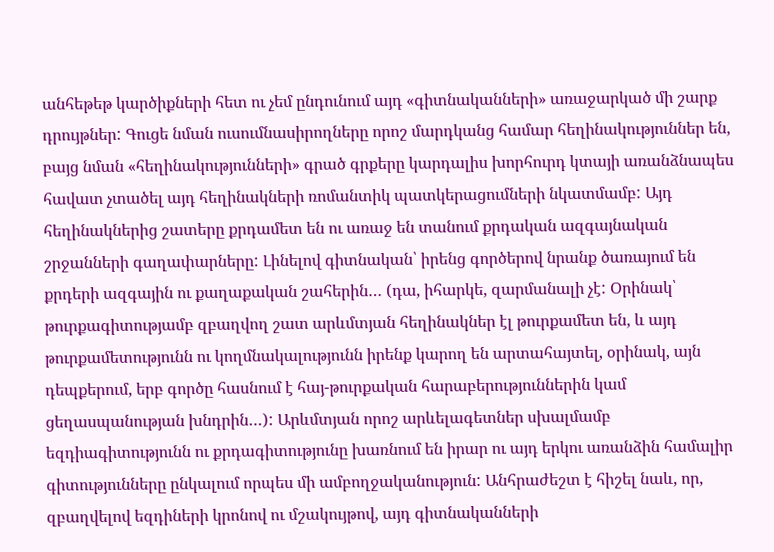անհեթեթ կարծիքների հետ ու չեմ ընդունում այդ «գիտնականների» առաջարկած մի շարք դրույթներ: Գուցե նման ուսումնասիրողները որոշ մարդկանց համար հեղինակություններ են, բայց նման «հեղինակությունների» գրած գրքերը կարդալիս խորհուրդ կտայի առանձնապես հավատ չտածել այդ հեղինակների ռոմանտիկ պատկերացումների նկատմամբ: Այդ հեղինակներից շատերը քրդամետ են ու առաջ են տանում քրդական ազգայնական շրջանների գաղափարները: Լինելով գիտնական՝ իրենց գործերով նրանք ծառայում են քրդերի ազգային ու քաղաքական շահերին… (դա, իհարկե, զարմանալի չէ: Օրինակ՝ թուրքագիտությամբ զբաղվող շատ արևմտյան հեղինակներ էլ թուրքամետ են, և այդ թուրքամետությունն ու կողմնակալությունն իրենք կարող են արտահայտել, օրինակ, այն դեպքերում, երբ գործը հասնում է հայ-թուրքական հարաբերություններին կամ ցեղասպանության խնդրին…): Արևմտյան որոշ արևելագետներ սխալմամբ եզդիագիտությունն ու քրդագիտությունը խառնում են իրար ու այդ երկու առանձին համալիր գիտությունները ընկալում որպես մի ամբողջականություն: Անհրաժեշտ է հիշել նաև, որ, զբաղվելով եզդիների կրոնով ու մշակույթով, այդ գիտնականների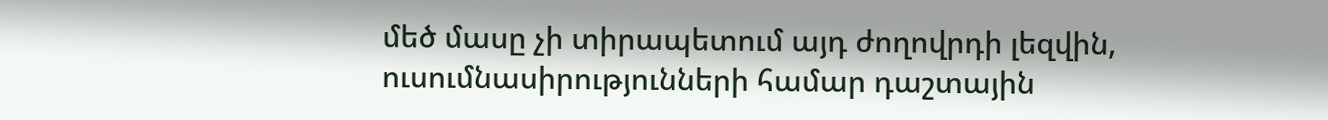մեծ մասը չի տիրապետում այդ ժողովրդի լեզվին, ուսումնասիրությունների համար դաշտային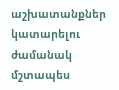աշխատանքներ կատարելու ժամանակ մշտապես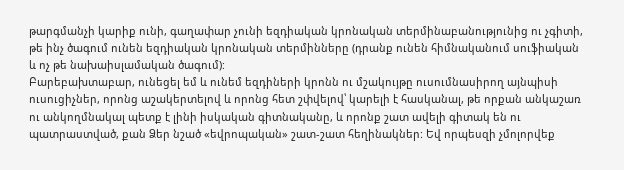թարգմանչի կարիք ունի, գաղափար չունի եզդիական կրոնական տերմինաբանությունից ու չգիտի, թե ինչ ծագում ունեն եզդիական կրոնական տերմինները (դրանք ունեն հիմնականում սուֆիական և ոչ թե նախաիսլամական ծագում):
Բարեբախտաբար, ունեցել եմ և ունեմ եզդիների կրոնն ու մշակույթը ուսումնասիրող այնպիսի ուսուցիչներ, որոնց աշակերտելով և որոնց հետ շփվելով՝ կարելի է հասկանալ, թե որքան անկաշառ ու անկողմնակալ պետք է լինի իսկական գիտնականը, և որոնք շատ ավելի գիտակ են ու պատրաստված, քան Ձեր նշած «եվրոպական» շատ-շատ հեղինակներ: Եվ որպեսզի չմոլորվեք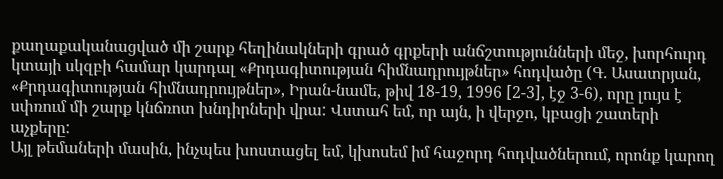քաղաքականացված մի շարք հեղինակների գրած գրքերի անճշտությունների մեջ, խորհուրդ կտայի սկզբի համար կարդալ «Քրդագիտության հիմնադրույթներ» հոդվածը (Գ. Ասատրյան, «Քրդագիտության հիմնադրույթներ», Իրան-նամե, թիվ 18-19, 1996 [2-3], էջ 3-6), որը լույս է սփռում մի շարք կնճռոտ խնդիրների վրա: Վստահ եմ, որ այն, ի վերջո, կբացի շատերի աչքերը:
Այլ թեմաների մասին, ինչպես խոստացել եմ, կխոսեմ իմ հաջորդ հոդվածներում, որոնք կարող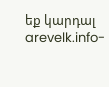եք կարդալ arevelk.info-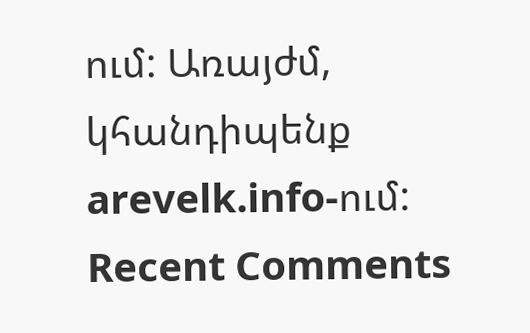ում: Առայժմ, կհանդիպենք arevelk.info-ում:
Recent Comments